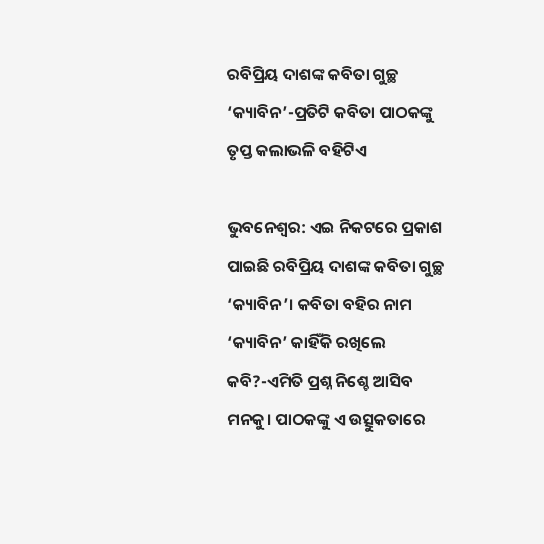ରବିପ୍ରିୟ ଦାଶଙ୍କ କବିତା ଗୁଚ୍ଛ ‘କ୍ୟାବିନ’-ପ୍ରତିଟି କବିତା ପାଠକଙ୍କୁ ତୃପ୍ତ କଲାଭଳି ବହିଟିଏ

ଭୁବନେଶ୍ବର: ଏଇ ନିକଟରେ ପ୍ରକାଶ ପାଇଛି ରବିପ୍ରିୟ ଦାଶଙ୍କ କବିତା ଗୁଚ୍ଛ ‘କ୍ୟାବିନ’। କବିତା ବହିର ନାମ ‘କ୍ୟାବିନ’ କାହିଁକି ରଖିଲେ କବି?-ଏମିତି ପ୍ରଶ୍ନ ନିଶ୍ଚେ ଆସିବ ମନକୁ। ପାଠକଙ୍କୁ ଏ ଉତ୍ସୁକତାରେ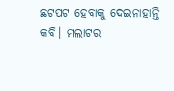ଛଟପଟ ହେବାକୁ ଦେଇନାହାନ୍ତି କବି। ମଲାଟର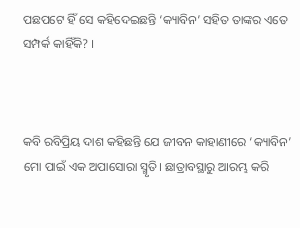ପଛପଟେ ହିଁ ସେ କହିଦେଇଛନ୍ତି ‘କ୍ୟାବିନ’ ସହିତ ତାଙ୍କର ଏତେ ସମ୍ପର୍କ କାହିଁକି? ।



କବି ରବିପ୍ରିୟ ଦାଶ କହିଛନ୍ତି ଯେ ଜୀବନ କାହାଣୀରେ ‘କ୍ୟାବିନ’ ମୋ ପାଇଁ ଏକ ଅପାସୋରା ସ୍ମୃତି। ଛାତ୍ରାବସ୍ଥାରୁ ଆରମ୍ଭ କରି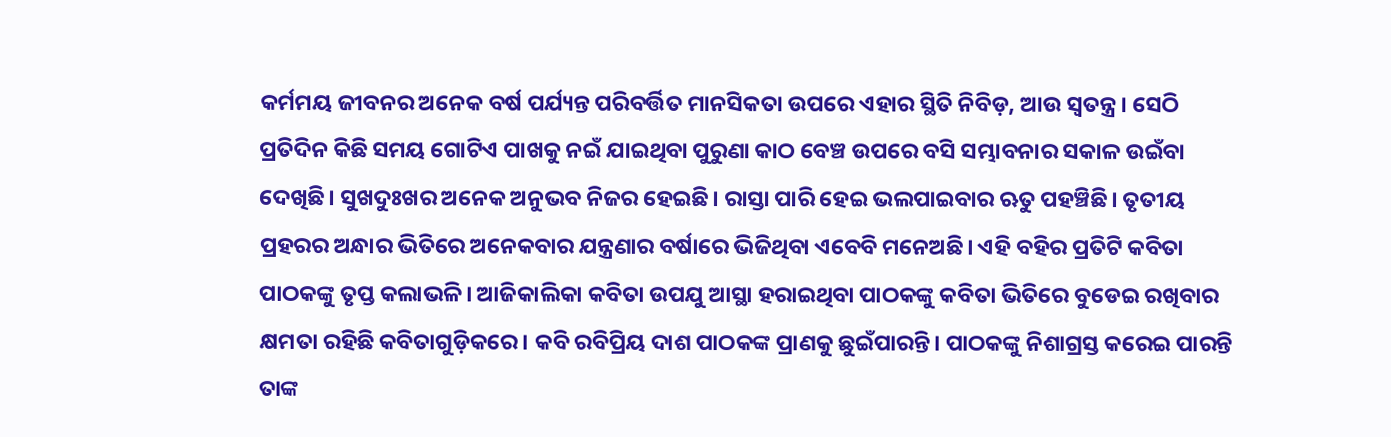କର୍ମମୟ ଜୀବନର ଅନେକ ବର୍ଷ ପର୍ଯ୍ୟନ୍ତ ପରିବର୍ତ୍ତିତ ମାନସିକତା ଉପରେ ଏହାର ସ୍ଥିତି ନିବିଡ଼, ଆଉ ସ୍ୱତନ୍ତ୍ର। ସେଠି ପ୍ରତିଦିନ କିଛି ସମୟ ଗୋଟିଏ ପାଖକୁ ନଇଁ ଯାଇଥିବା ପୁରୁଣା କାଠ ବେଞ୍ଚ ଉପରେ ବସି ସମ୍ଭାବନାର ସକାଳ ଉଇଁବା ଦେଖିଛି। ସୁଖଦୁଃଖର ଅନେକ ଅନୁଭବ ନିଜର ହେଇଛି। ରାସ୍ତା ପାରି ହେଇ ଭଲପାଇବାର ଋତୁ ପହଞ୍ଚିଛି। ତୃତୀୟ ପ୍ରହରର ଅନ୍ଧାର ଭିତିରେ ଅନେକବାର ଯନ୍ତ୍ରଣାର ବର୍ଷାରେ ଭିଜିଥିବା ଏବେବି ମନେଅଛି। ଏହି ବହିର ପ୍ରତିଟି କବିତା ପାଠକଙ୍କୁ ତୃପ୍ତ କଲାଭଳି। ଆଜିକାଲିକା କବିତା ଉପଯୁ ଆସ୍ଥା ହରାଇଥିବା ପାଠକଙ୍କୁ କବିତା ଭିତିରେ ବୁଡେଇ ରଖିବାର କ୍ଷମତା ରହିଛି କବିତାଗୁଡ଼ିକରେ। କବି ରବିପ୍ରିୟ ଦାଶ ପାଠକଙ୍କ ପ୍ରାଣକୁ ଛୁଇଁପାରନ୍ତି। ପାଠକଙ୍କୁ ନିଶାଗ୍ରସ୍ତ କରେଇ ପାରନ୍ତି ତାଙ୍କ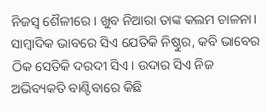ନିଜସ୍ୱ ଶୈଳୀରେ। ଖୁବ ନିଆରା ତାଙ୍କ କଲମ ଚାଳନା। ସାମ୍ବାଦିକ ଭାବରେ ସିଏ ଯେତିକି ନିଷ୍ଠୁର, କବି ଭାବେର ଠିକ ସେତିକି ଦରଦୀ ସିଏ। ଉଦାର ସିଏ ନିଜ ଅଭିବ୍ୟକତି ବାଣ୍ଟିବାରେ କିଛି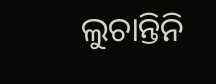ଲୁଚାନ୍ତିନି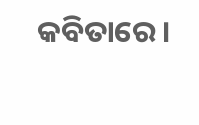କବିତାରେ।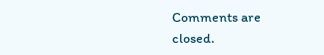Comments are closed.